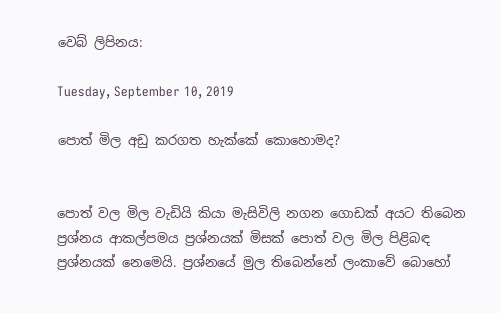වෙබ් ලිපිනය:

Tuesday, September 10, 2019

පොත් මිල අඩු කරගත හැක්කේ කොහොමද?


පොත් වල මිල වැඩියි කියා මැසිවිලි නගන ගොඩක් අයට තිබෙන ප්‍රශ්නය ආකල්පමය ප්‍රශ්නයක් මිසක් පොත් වල මිල පිළිබඳ ප්‍රශ්නයක් නෙමෙයි. ප්‍රශ්නයේ මුල තිබෙන්නේ ලංකාවේ බොහෝ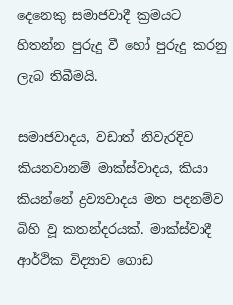දෙනෙකු සමාජවාදී ක්‍රමයට හිතන්න පුරුදු වී හෝ පුරුදු කරනු ලැබ තිබීමයි.

සමාජවාදය, වඩාත් නිවැරදිව කියනවානම් මාක්ස්වාදය, කියා කියන්නේ ද්‍රව්‍යවාදය මත පදනම්ව බිහි වූ කතන්දරයක්. මාක්ස්වාදී ආර්ථික විද්‍යාව ගොඩ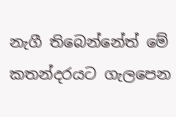නැගී තිබෙන්නේත් මේ කතන්දරයට ගැලපෙන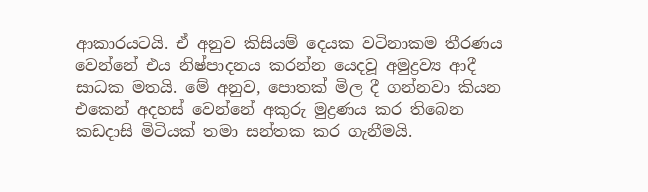ආකාරයටයි. ඒ අනුව කිසියම් දෙයක වටිනාකම තීරණය වෙන්නේ එය නිෂ්පාදනය කරන්න යෙදවූ අමුද්‍රව්‍ය ආදී සාධක මතයි. මේ අනුව, පොතක් මිල දී ගන්නවා කියන එකෙන් අදහස් වෙන්නේ අකුරු මුද්‍රණය කර තිබෙන කඩදාසි මිටියක් තමා සන්තක කර ගැනීමයි.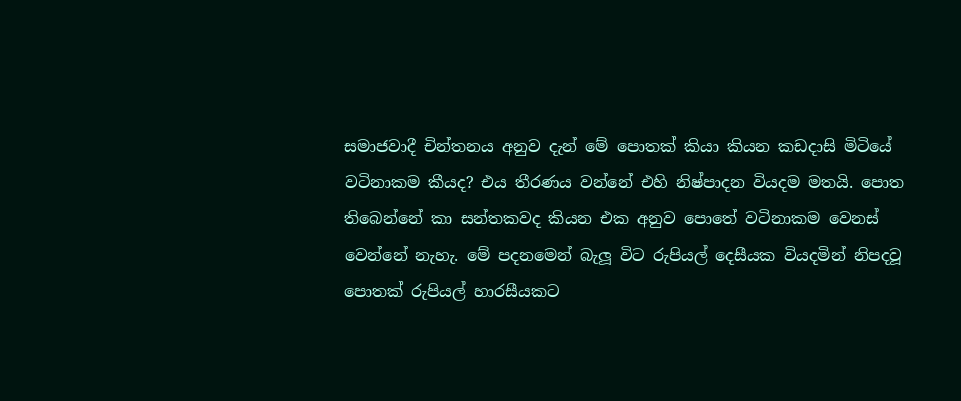සමාජවාදී චින්තනය අනුව දැන් මේ පොතක් කියා කියන කඩදාසි මිටියේ වටිනාකම කීයද? එය තීරණය වන්නේ එහි නිෂ්පාදන වියදම මතයි. පොත තිබෙන්නේ කා සන්තකවද කියන එක අනුව පොතේ වටිනාකම වෙනස් වෙන්නේ නැහැ. මේ පදනමෙන් බැලූ විට රුපියල් දෙසීයක වියදමින් නිපදවූ පොතක් රුපියල් හාරසීයකට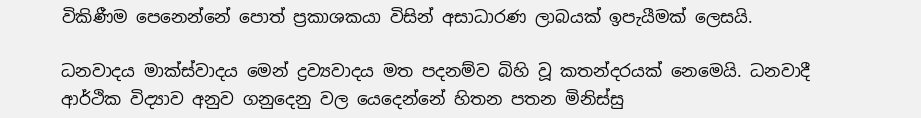විකිණීම පෙනෙන්නේ පොත් ප්‍රකාශකයා විසින් අසාධාරණ ලාබයක් ඉපැයීමක් ලෙසයි.

ධනවාදය මාක්ස්වාදය මෙන් ද්‍රව්‍යවාදය මත පදනම්ව බිහි වූ කතන්දරයක් නෙමෙයි. ධනවාදී ආර්ථික විද්‍යාව අනුව ගනුදෙනු වල යෙදෙන්නේ හිතන පතන මිනිස්සු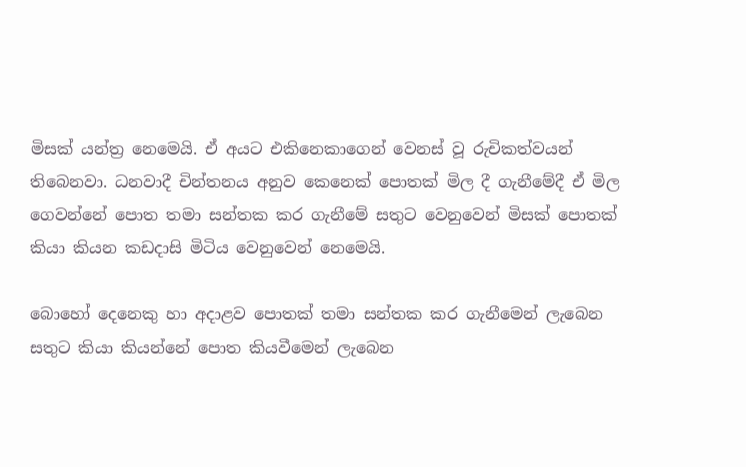මිසක් යන්ත්‍ර නෙමෙයි. ඒ අයට එකිනෙකාගෙන් වෙනස් වූ රුචිකත්වයන් තිබෙනවා. ධනවාදී චින්තනය අනුව කෙනෙක් පොතක් මිල දී ගැනීමේදී ඒ මිල ගෙවන්නේ පොත තමා සන්තක කර ගැනීමේ සතුට වෙනුවෙන් මිසක් පොතක් කියා කියන කඩදාසි මිටිය වෙනුවෙන් නෙමෙයි.

බොහෝ දෙනෙකු හා අදාළව පොතක් තමා සන්තක කර ගැනීමෙන් ලැබෙන සතුට කියා කියන්නේ පොත කියවීමෙන් ලැබෙන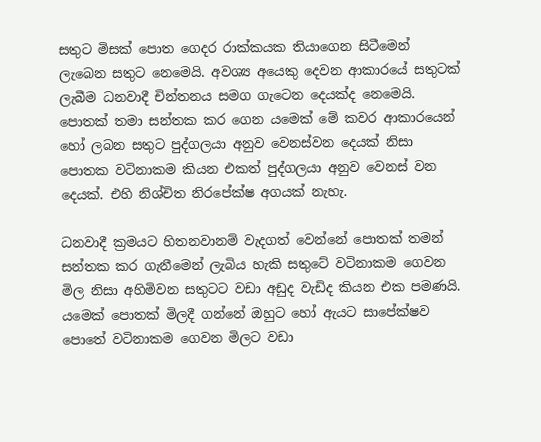සතුට මිසක් පොත ගෙදර රාක්කයක තියාගෙන සිටීමෙන් ලැබෙන සතුට නෙමෙයි. අවශ්‍ය අයෙකු දෙවන ආකාරයේ සතුටක් ලැබීම ධනවාදී චින්තනය සමග ගැටෙන දෙයක්ද නෙමෙයි. පොතක් තමා සන්තක කර ගෙන යමෙක් මේ කවර ආකාරයෙන් හෝ ලබන සතුට පුද්ගලයා අනුව වෙනස්වන දෙයක් නිසා පොතක වටිනාකම කියන එකත් පුද්ගලයා අනුව වෙනස් වන දෙයක්. එහි නිශ්චිත නිරපේක්ෂ අගයක් නැහැ.

ධනවාදී ක්‍රමයට හිතනවානම් වැදගත් වෙන්නේ පොතක් තමන් සන්තක කර ගැනීමෙන් ලැබිය හැකි සතුටේ වටිනාකම ගෙවන මිල නිසා අහිමිවන සතුටට වඩා අඩුද වැඩිද කියන එක පමණයි. යමෙක් පොතක් මිලදී ගන්නේ ඔහුට හෝ ඇයට සාපේක්ෂව පොතේ වටිනාකම ගෙවන මිලට වඩා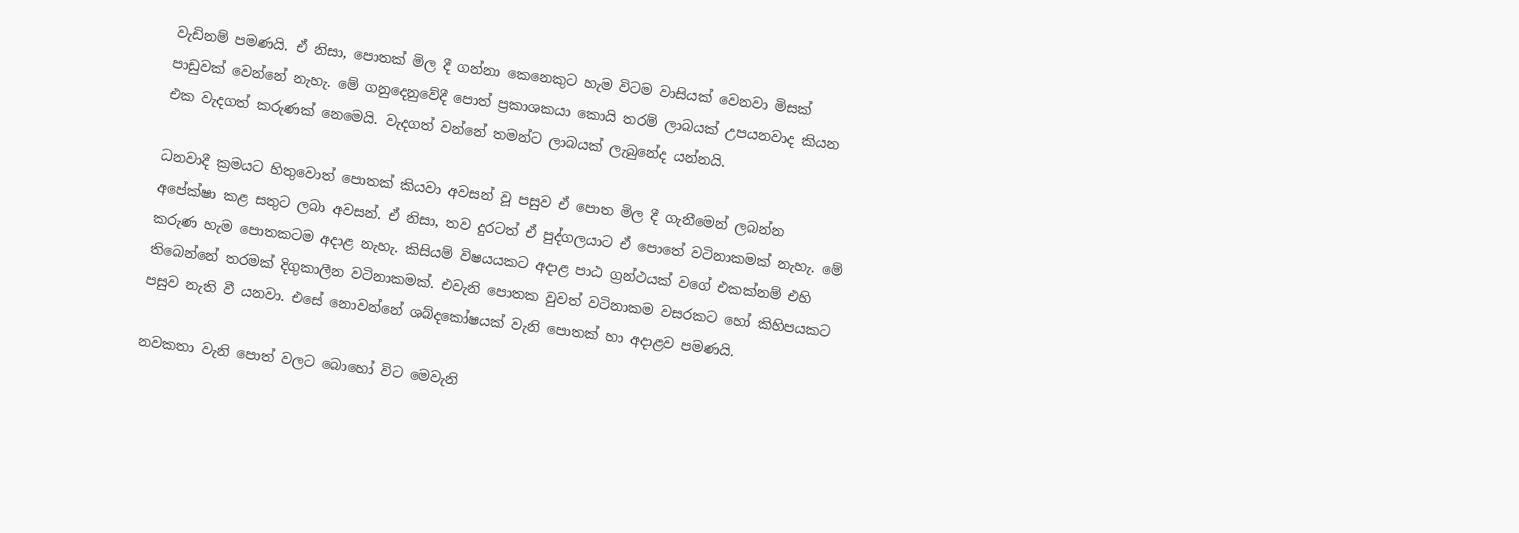වැඩිනම් පමණයි. ඒ නිසා, පොතක් මිල දී ගන්නා කෙනෙකුට හැම විටම වාසියක් වෙනවා මිසක් පාඩුවක් වෙන්නේ නැහැ. මේ ගනුදෙනුවේදී පොත් ප්‍රකාශකයා කොයි තරම් ලාබයක් උපයනවාද කියන එක වැදගත් කරුණක් නෙමෙයි. වැදගත් වන්නේ තමන්ට ලාබයක් ලැබුනේද යන්නයි.

ධනවාදී ක්‍රමයට හිතුවොත් පොතක් කියවා අවසන් වූ පසුව ඒ පොත මිල දී ගැනීමෙන් ලබන්න අපේක්ෂා කළ සතුට ලබා අවසන්. ඒ නිසා, තව දුරටත් ඒ පුද්ගලයාට ඒ පොතේ වටිනාකමක් නැහැ. මේ කරුණ හැම පොතකටම අදාළ නැහැ. කිසියම් විෂයයකට අදාළ පාඨ ග්‍රන්ථයක් වගේ එකක්නම් එහි තිබෙන්නේ තරමක් දිගුකාලීන වටිනාකමක්. එවැනි පොතක වුවත් වටිනාකම වසරකට හෝ කිහිපයකට පසුව නැති වී යනවා. එසේ නොවන්නේ ශබ්දකෝෂයක් වැනි පොතක් හා අදාළව පමණයි.

නවකතා වැනි පොත් වලට බොහෝ විට මෙවැනි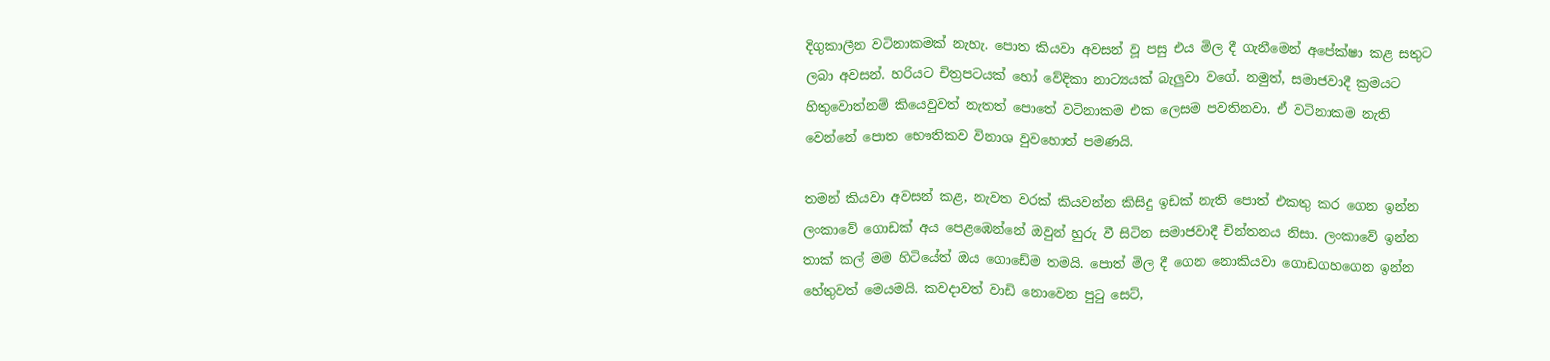දිගුකාලීන වටිනාකමක් නැහැ. පොත කියවා අවසන් වූ පසු එය මිල දී ගැනීමෙන් අපේක්ෂා කළ සතුට ලබා අවසන්. හරියට චිත්‍රපටයක් හෝ වේදිකා නාට්‍යයක් බැලුවා වගේ. නමුත්, සමාජවාදී ක්‍රමයට හිතුවොත්නම් කියෙවුවත් නැතත් පොතේ වටිනාකම එක ලෙසම පවතිනවා. ඒ වටිනාකම නැති වෙන්නේ පොත භෞතිකව විනාශ වුවහොත් පමණයි.

තමන් කියවා අවසන් කළ, නැවත වරක් කියවන්න කිසිදු ඉඩක් නැති පොත් එකතු කර ගෙන ඉන්න ලංකාවේ ගොඩක් අය පෙළඹෙන්නේ ඔවුන් හුරු වී සිටින සමාජවාදී චින්තනය නිසා. ලංකාවේ ඉන්න තාක් කල් මම හිටියේත් ඔය ගොඩේම තමයි. පොත් මිල දී ගෙන නොකියවා ගොඩගහගෙන ඉන්න හේතුවත් මෙයමයි. කවදාවත් වාඩි නොවෙන පුටු සෙට්,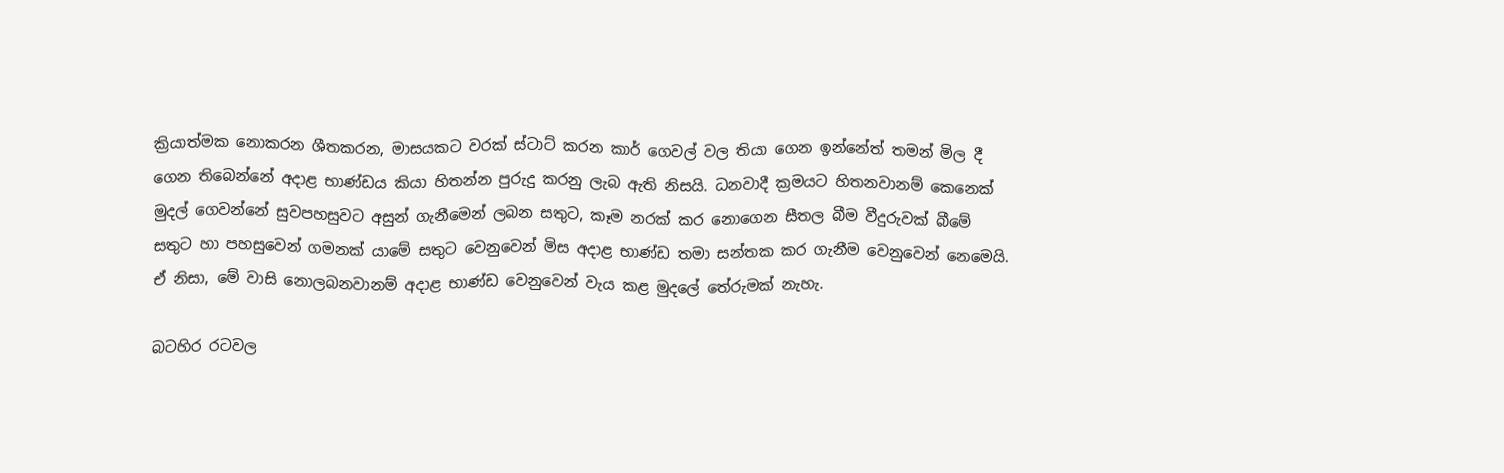ක්‍රියාත්මක නොකරන ශීතකරන, මාසයකට වරක් ස්ටාට් කරන කාර් ගෙවල් වල තියා ගෙන ඉන්නේත් තමන් මිල දී ගෙන තිබෙන්නේ අදාළ භාණ්ඩය කියා හිතන්න පුරුදු කරනු ලැබ ඇති නිසයි. ධනවාදී ක්‍රමයට හිතනවානම් කෙනෙක් මුදල් ගෙවන්නේ සුවපහසුවට අසුන් ගැනීමෙන් ලබන සතුට, කෑම නරක් කර නොගෙන සීතල බීම වීදුරුවක් බීමේ සතුට හා පහසුවෙන් ගමනක් යාමේ සතුට වෙනුවෙන් මිස අදාළ භාණ්ඩ තමා සන්තක කර ගැනීම වෙනුවෙන් නෙමෙයි. ඒ නිසා, මේ වාසි නොලබනවානම් අදාළ භාණ්ඩ වෙනුවෙන් වැය කළ මුදලේ තේරුමක් නැහැ.

බටහිර රටවල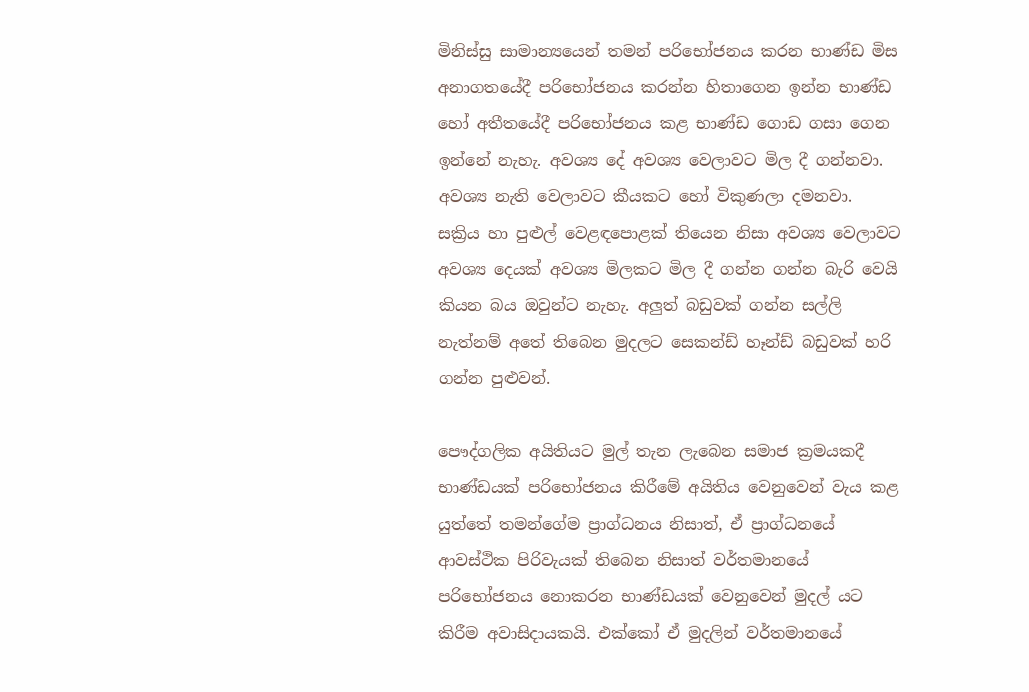මිනිස්සු සාමාන්‍යයෙන් තමන් පරිභෝජනය කරන භාණ්ඩ මිස අනාගතයේදී පරිභෝජනය කරන්න හිතාගෙන ඉන්න භාණ්ඩ හෝ අතීතයේදී පරිභෝජනය කළ භාණ්ඩ ගොඩ ගසා ගෙන ඉන්නේ නැහැ. අවශ්‍ය දේ අවශ්‍ය වෙලාවට මිල දී ගන්නවා. අවශ්‍ය නැති වෙලාවට කීයකට හෝ විකුණලා දමනවා. සක්‍රිය හා පුළුල් වෙළඳපොළක් තියෙන නිසා අවශ්‍ය වෙලාවට අවශ්‍ය දෙයක් අවශ්‍ය මිලකට මිල දී ගන්න ගන්න බැරි වෙයි කියන බය ඔවුන්ට නැහැ. අලුත් බඩුවක් ගන්න සල්ලි නැත්නම් අතේ තිබෙන මුදලට සෙකන්ඩ් හෑන්ඩ් බඩුවක් හරි ගන්න පුළුවන්.

පෞද්ගලික අයිතියට මුල් තැන ලැබෙන සමාජ ක්‍රමයකදී භාණ්ඩයක් පරිභෝජනය කිරීමේ අයිතිය වෙනුවෙන් වැය කළ යුත්තේ තමන්ගේම ප්‍රාග්ධනය නිසාත්, ඒ ප්‍රාග්ධනයේ ආවස්ථික පිරිවැයක් තිබෙන නිසාත් වර්තමානයේ පරිභෝජනය නොකරන භාණ්ඩයක් වෙනුවෙන් මුදල් යට කිරීම අවාසිදායකයි. එක්කෝ ඒ මුදලින් වර්තමානයේ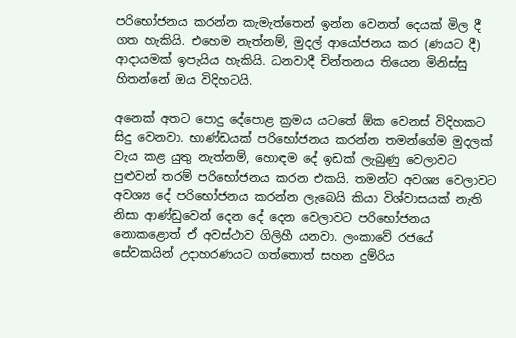පරිභෝජනය කරන්න කැමැත්තෙන් ඉන්න වෙනත් දෙයක් මිල දී ගත හැකියි. එහෙම නැත්නම්, මුදල් ආයෝජනය කර (ණයට දී) ආදායමක් ඉපැයිය හැකියි. ධනවාදී චින්තනය තියෙන මිනිස්සු හිතන්නේ ඔය විදිහටයි.

අනෙක් අතට පොදු දේපොළ ක්‍රමය යටතේ ඕක වෙනස් විදිහකට සිදු වෙනවා. භාණ්ඩයක් පරිභෝජනය කරන්න තමන්ගේම මුදලක් වැය කළ යුතු නැත්නම්, හොඳම දේ ඉඩක් ලැබුණු වෙලාවට පුළුවන් තරම් පරිභෝජනය කරන එකයි. තමන්ට අවශ්‍ය වෙලාවට අවශ්‍ය දේ පරිභෝජනය කරන්න ලැබෙයි කියා විශ්වාසයක් නැති නිසා ආණ්ඩුවෙන් දෙන දේ දෙන වෙලාවට පරිභෝජනය නොකළොත් ඒ අවස්ථාව ගිලිහී යනවා. ලංකාවේ රජයේ සේවකයින් උදාහරණයට ගත්තොත් සහන දුම්රිය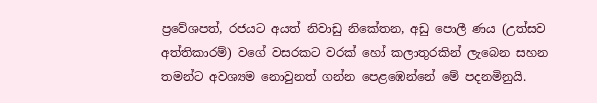ප්‍රවේශපත්, රජයට අයත් නිවාඩු නිකේතන, අඩු පොලී ණය (උත්සව අත්තිකාරම්) වගේ වසරකට වරක් හෝ කලාතුරකින් ලැබෙන සහන තමන්ට අවශ්‍යම නොවුනත් ගන්න පෙළඹෙන්නේ මේ පදනමිනුයි.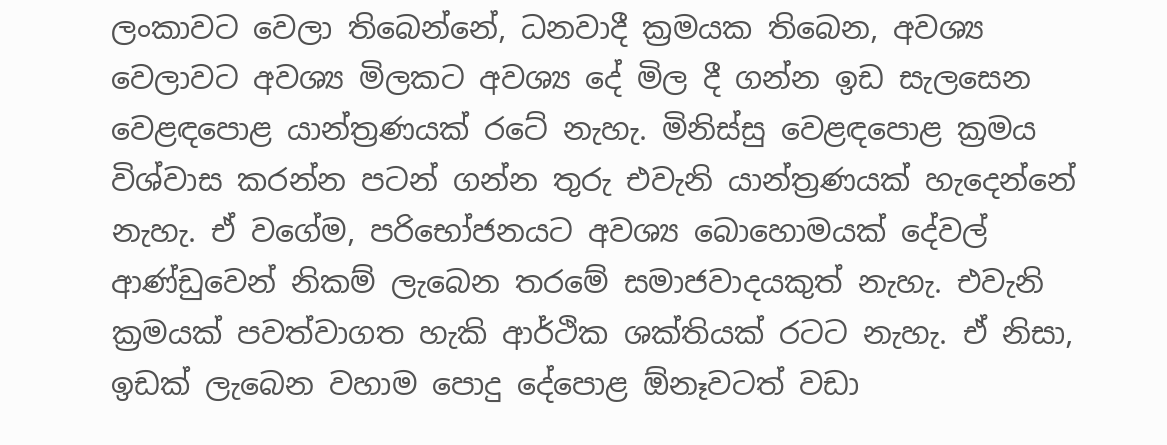ලංකාවට වෙලා තිබෙන්නේ, ධනවාදී ක්‍රමයක තිබෙන, අවශ්‍ය වෙලාවට අවශ්‍ය මිලකට අවශ්‍ය දේ මිල දී ගන්න ඉඩ සැලසෙන වෙළඳපොළ යාන්ත්‍රණයක් රටේ නැහැ. මිනිස්සු වෙළඳපොළ ක්‍රමය විශ්වාස කරන්න පටන් ගන්න තුරු එවැනි යාන්ත්‍රණයක් හැදෙන්නේ නැහැ. ඒ වගේම, පරිභෝජනයට අවශ්‍ය බොහොමයක් දේවල් ආණ්ඩුවෙන් නිකම් ලැබෙන තරමේ සමාජවාදයකුත් නැහැ. එවැනි ක්‍රමයක් පවත්වාගත හැකි ආර්ථික ශක්තියක් රටට නැහැ. ඒ නිසා, ඉඩක් ලැබෙන වහාම පොදු දේපොළ ඕනෑවටත් වඩා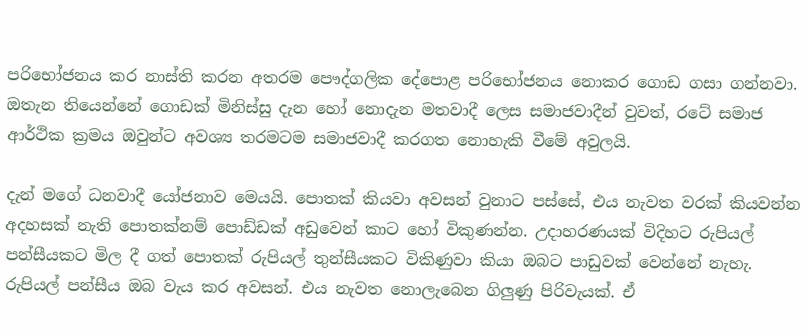පරිභෝජනය කර නාස්ති කරන අතරම පෞද්ගලික දේපොළ පරිභෝජනය නොකර ගොඩ ගසා ගන්නවා. ඔතැන තියෙන්නේ ගොඩක් මිනිස්සු දැන හෝ නොදැන මතවාදී ලෙස සමාජවාදීන් වුවත්, රටේ සමාජ ආර්ථික ක්‍රමය ඔවුන්ට අවශ්‍ය තරමටම සමාජවාදී කරගත නොහැකි වීමේ අවුලයි.

දැන් මගේ ධනවාදී යෝජනාව මෙයයි. පොතක් කියවා අවසන් වුනාට පස්සේ, එය නැවත වරක් කියවන්න අදහසක් නැති පොතක්නම් පොඩ්ඩක් අඩුවෙන් කාට හෝ විකුණන්න. උදාහරණයක් විදිහට රුපියල් පන්සීයකට මිල දී ගත් පොතක් රුපියල් තුන්සීයකට විකිණුවා කියා ඔබට පාඩුවක් වෙන්නේ නැහැ. රුපියල් පන්සීය ඔබ වැය කර අවසන්. එය නැවත නොලැබෙන ගිලුණු පිරිවැයක්. ඒ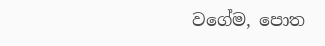වගේම, පොත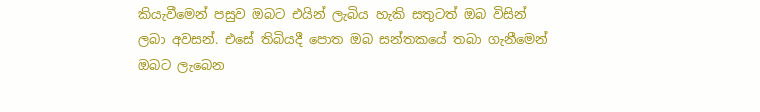කියැවීමෙන් පසුව ඔබට එයින් ලැබිය හැකි සතුටත් ඔබ විසින් ලබා අවසන්. එසේ තිබියදී පොත ඔබ සන්තකයේ තබා ගැනීමෙන් ඔබට ලැබෙන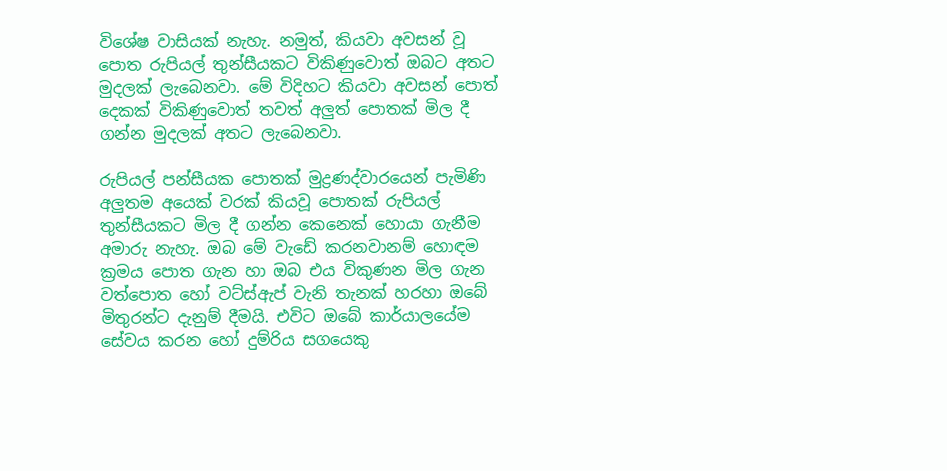විශේෂ වාසියක් නැහැ. නමුත්, කියවා අවසන් වූ පොත රුපියල් තුන්සීයකට විකිණුවොත් ඔබට අතට මුදලක් ලැබෙනවා. මේ විදිහට කියවා අවසන් පොත් දෙකක් විකිණුවොත් තවත් අලුත් පොතක් මිල දී ගන්න මුදලක් අතට ලැබෙනවා.

රුපියල් පන්සීයක පොතක් මුද්‍රණද්වාරයෙන් පැමිණි අලුතම අයෙක් වරක් කියවූ පොතක් රුපියල් තුන්සීයකට මිල දී ගන්න කෙනෙක් හොයා ගැනීම අමාරු නැහැ. ඔබ මේ වැඩේ කරනවානම් හොඳම ක්‍රමය පොත ගැන හා ඔබ එය විකුණන මිල ගැන වත්පොත හෝ වට්ස්ඇප් වැනි තැනක් හරහා ඔබේ මිතුරන්ට දැනුම් දීමයි. එවිට ඔබේ කාර්යාලයේම සේවය කරන හෝ දුම්රිය සගයෙකු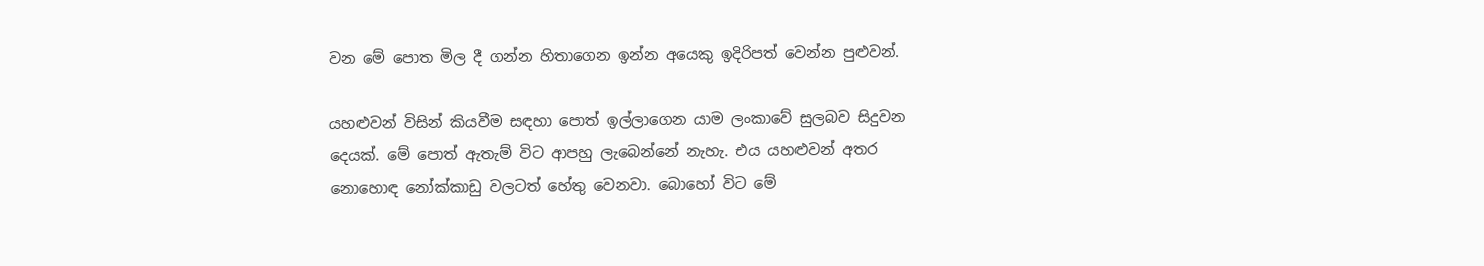වන මේ පොත මිල දී ගන්න හිතාගෙන ඉන්න අයෙකු ඉදිරිපත් වෙන්න පුළුවන්.

යහළුවන් විසින් කියවීම සඳහා පොත් ඉල්ලාගෙන යාම ලංකාවේ සුලබව සිදුවන දෙයක්. මේ පොත් ඇතැම් විට ආපහු ලැබෙන්නේ නැහැ. එය යහළුවන් අතර නොහොඳ නෝක්කාඩු වලටත් හේතු වෙනවා. බොහෝ විට මේ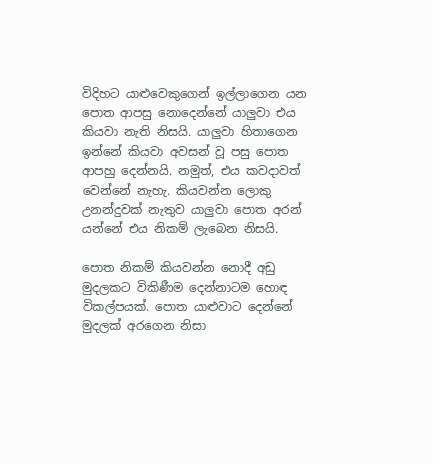විදිහට යාළුවෙකුගෙන් ඉල්ලාගෙන යන පොත ආපසු නොදෙන්නේ යාලුවා එය කියවා නැති නිසයි. යාලුවා හිතාගෙන ඉන්නේ කියවා අවසන් වූ පසු පොත ආපහු දෙන්නයි. නමුත්, එය කවදාවත් වෙන්නේ නැහැ. කියවන්න ලොකු උනන්දුවක් නැතුව යාලුවා පොත අරන් යන්නේ එය නිකම් ලැබෙන නිසයි.

පොත නිකම් කියවන්න නොදී අඩු මුදලකට විකිණීම දෙන්නාටම හොඳ විකල්පයක්. පොත යාළුවාට දෙන්නේ මුදලක් අරගෙන නිසා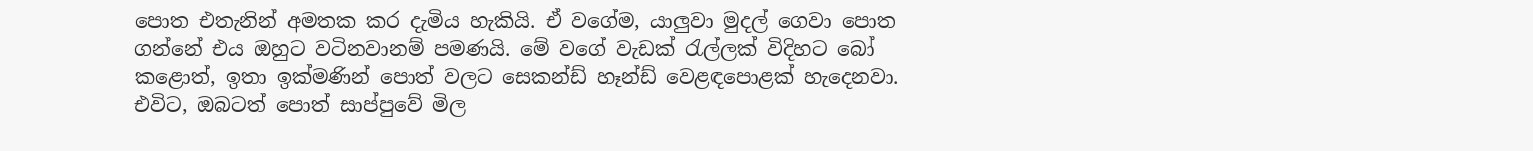පොත එතැනින් අමතක කර දැමිය හැකියි. ඒ වගේම, යාලුවා මුදල් ගෙවා පොත ගන්නේ එය ඔහුට වටිනවානම් පමණයි. මේ වගේ වැඩක් රැල්ලක් විදිහට බෝ කළොත්, ඉතා ඉක්මණින් පොත් වලට සෙකන්ඩ් හෑන්ඩ් වෙළඳපොළක් හැදෙනවා. එවිට, ඔබටත් පොත් සාප්පුවේ මිල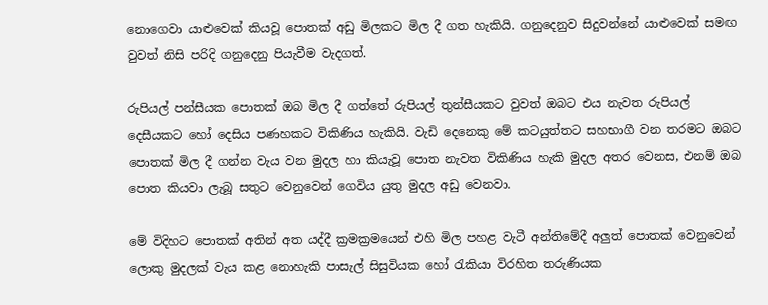නොගෙවා යාළුවෙක් කියවූ පොතක් අඩු මිලකට මිල දී ගත හැකියි. ගනුදෙනුව සිදුවන්නේ යාළුවෙක් සමඟ වුවත් නිසි පරිදි ගනුදෙනු පියැවීම වැදගත්.

රුපියල් පන්සීයක පොතක් ඔබ මිල දී ගත්තේ රුපියල් තුන්සීයකට වුවත් ඔබට එය නැවත රුපියල් දෙසීයකට හෝ දෙසිය පණහකට විකිණිය හැකියි. වැඩි දෙනෙකු මේ කටයුත්තට සහභාගී වන තරමට ඔබට පොතක් මිල දී ගන්න වැය වන මුදල හා කියැවූ පොත නැවත විකිණිය හැකි මුදල අතර වෙනස, එනම් ඔබ පොත කියවා ලැබූ සතුට වෙනුවෙන් ගෙවිය යුතු මුදල අඩු වෙනවා.

මේ විදිහට පොතක් අතින් අත යද්දී ක්‍රමක්‍රමයෙන් එහි මිල පහළ වැටී අන්තිමේදී අලුත් පොතක් වෙනුවෙන් ලොකු මුදලක් වැය කළ නොහැකි පාසැල් සිසුවියක හෝ රැකියා විරහිත තරුණියක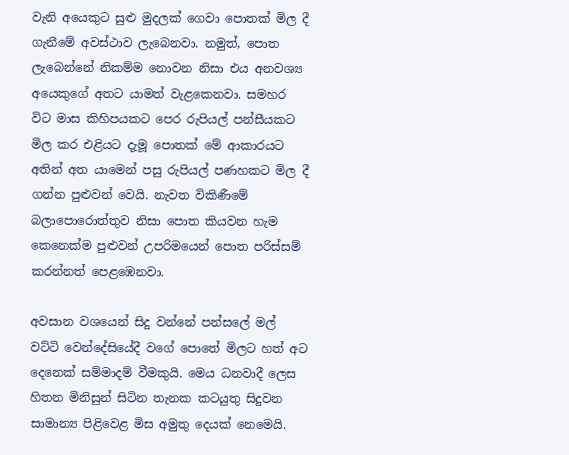වැනි අයෙකුට සුළු මුදලක් ගෙවා පොතක් මිල දී ගැනීමේ අවස්ථාව ලැබෙනවා. නමුත්, පොත ලැබෙන්නේ නිකම්ම නොවන නිසා එය අනවශ්‍ය අයෙකුගේ අතට යාමත් වැළකෙනවා. සමහර විට මාස කිහිපයකට පෙර රුපියල් පන්සීයකට මිල කර එළියට දැමූ පොතක් මේ ආකාරයට අතින් අත යාමෙන් පසු රුපියල් පණහකට මිල දී ගන්න පුළුවන් වෙයි. නැවත විකිණීමේ බලාපොරොත්තුව නිසා පොත කියවන හැම කෙනෙක්ම පුළුවන් උපරිමයෙන් පොත පරිස්සම් කරන්නත් පෙළඹෙනවා.

අවසාන වශයෙන් සිදු වන්නේ පන්සලේ මල් වට්ටි වෙන්දේසියේදී වගේ පොතේ මිලට හත් අට දෙනෙක් සම්මාදම් වීමකුයි. මෙය ධනවාදී ලෙස හිතන මිනිසුන් සිටින තැනක කටයුතු සිදුවන සාමාන්‍ය පිළිවෙළ මිස අමුතු දෙයක් නෙමෙයි.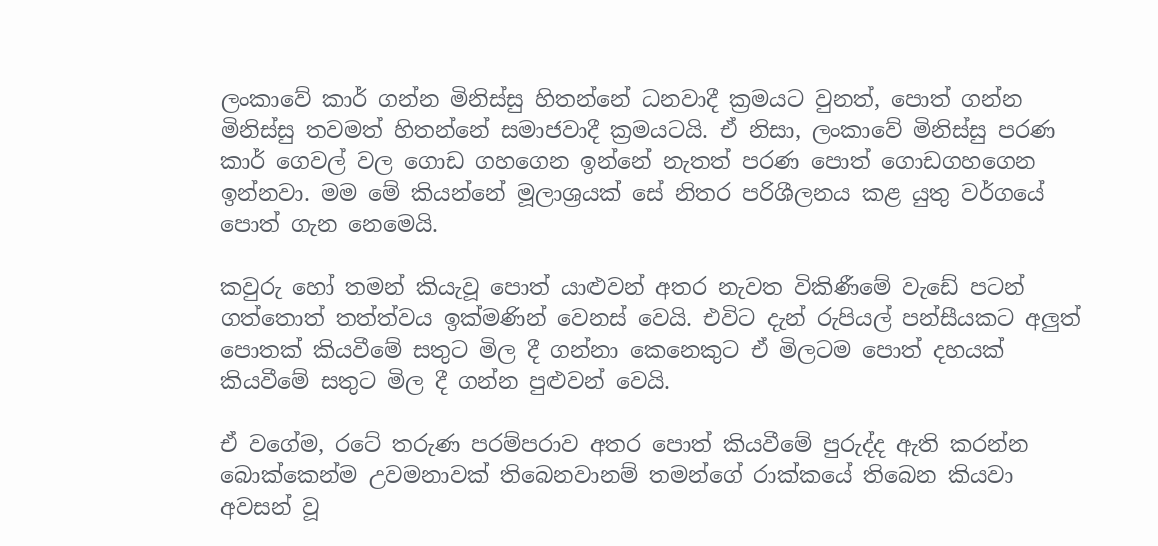ලංකාවේ කාර් ගන්න මිනිස්සු හිතන්නේ ධනවාදී ක්‍රමයට වුනත්, පොත් ගන්න මිනිස්සු තවමත් හිතන්නේ සමාජවාදී ක්‍රමයටයි. ඒ නිසා, ලංකාවේ මිනිස්සු පරණ කාර් ගෙවල් වල ගොඩ ගහගෙන ඉන්නේ නැතත් පරණ පොත් ගොඩගහගෙන ඉන්නවා. මම මේ කියන්නේ මූලාශ්‍රයක් සේ නිතර පරිශීලනය කළ යුතු වර්ගයේ පොත් ගැන නෙමෙයි.

කවුරු හෝ තමන් කියැවූ පොත් යාළුවන් අතර නැවත විකිණීමේ වැඩේ පටන් ගත්තොත් තත්ත්වය ඉක්මණින් වෙනස් වෙයි. එවිට දැන් රුපියල් පන්සීයකට අලුත් පොතක් කියවීමේ සතුට මිල දී ගන්නා කෙනෙකුට ඒ මිලටම පොත් දහයක් කියවීමේ සතුට මිල දී ගන්න පුළුවන් වෙයි.

ඒ වගේම, රටේ තරුණ පරම්පරාව අතර පොත් කියවීමේ පුරුද්ද ඇති කරන්න බොක්කෙන්ම උවමනාවක් තිබෙනවානම් තමන්ගේ රාක්කයේ තිබෙන කියවා අවසන් වූ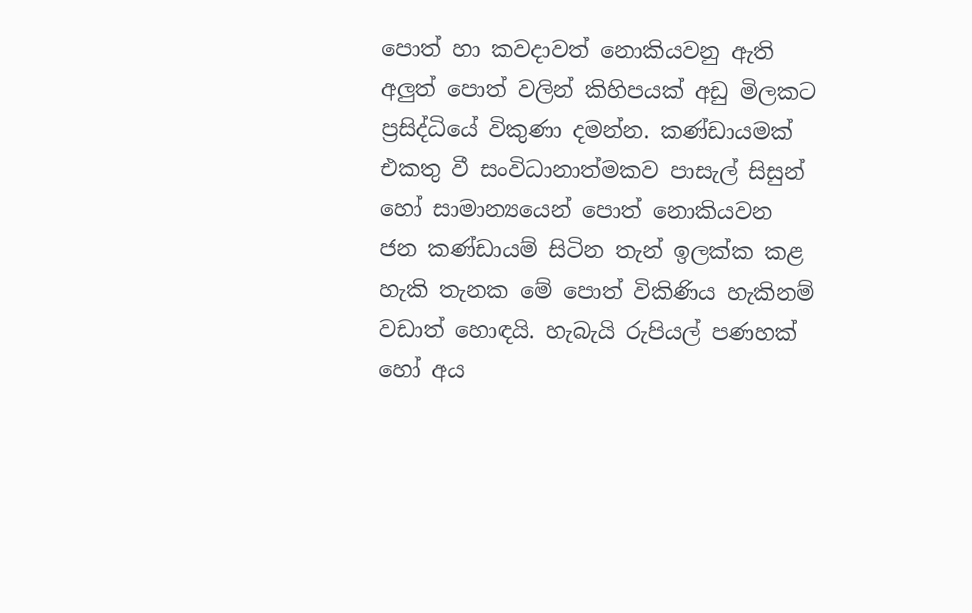පොත් හා කවදාවත් නොකියවනු ඇති අලුත් පොත් වලින් කිහිපයක් අඩු මිලකට ප්‍රසිද්ධියේ විකුණා දමන්න. කණ්ඩායමක් එකතු වී සංවිධානාත්මකව පාසැල් සිසුන් හෝ සාමාන්‍යයෙන් පොත් නොකියවන ජන කණ්ඩායම් සිටින තැන් ඉලක්ක කළ හැකි තැනක මේ පොත් විකිණිය හැකිනම් වඩාත් හොඳයි. හැබැයි රුපියල් පණහක් හෝ අය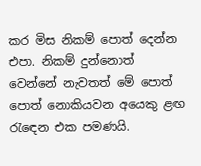කර මිස නිකම් පොත් දෙන්න එපා. නිකම් දුන්නොත් වෙන්නේ නැවතත් මේ පොත් පොත් නොකියවන අයෙකු ළඟ රැඳෙන එක පමණයි.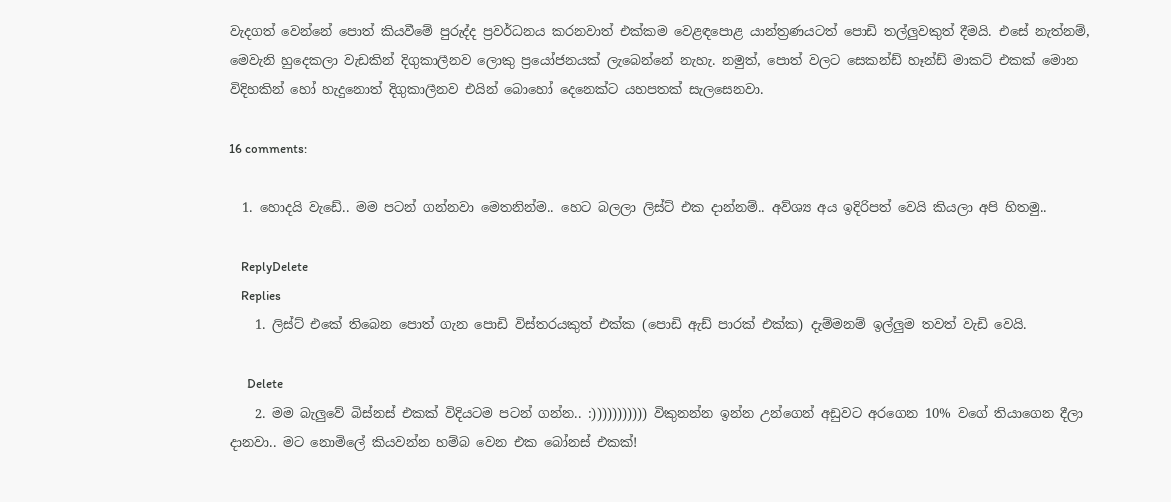වැදගත් වෙන්නේ පොත් කියවීමේ පුරුද්ද ප්‍රවර්ධනය කරනවාත් එක්කම වෙළඳපොළ යාන්ත්‍රණයටත් පොඩි තල්ලුවකුත් දීමයි. එසේ නැත්නම්, මෙවැනි හුදෙකලා වැඩකින් දිගුකාලීනව ලොකු ප්‍රයෝජනයක් ලැබෙන්නේ නැහැ. නමුත්, පොත් වලට සෙකන්ඩ් හෑන්ඩ් මාකට් එකක් මොන විදිහකින් හෝ හැදුනොත් දිගුකාලීනව එයින් බොහෝ දෙනෙක්ට යහපතක් සැලසෙනවා.

16 comments:

  1. හොදයි වැඩේ.. මම පටන් ගන්නවා මෙතනින්ම.. හෙට බලලා ලිස්ට් එක දාන්නම්.. අව්ශ්‍ය අය ඉදිරිපත් වෙයි කියලා අපි හිතමු..

    ReplyDelete
    Replies
    1. ලිස්ට් එකේ තිබෙන පොත් ගැන පොඩි විස්තරයකුත් එක්ක (පොඩි ඇඩ් පාරක් එක්ක) දැම්මනම් ඉල්ලුම තවත් වැඩි වෙයි.

      Delete
    2. මම බැලුවේ බිස්නස් එකක් විදියටම පටන් ගන්න.. :))))))))))) විකුනන්න ඉන්න උන්ගෙන් අඩුවට අරගෙන 10% වගේ තියාගෙන දීලා දානවා.. මට නොමිලේ කියවන්න හම්බ වෙන එක බෝනස් එකක්!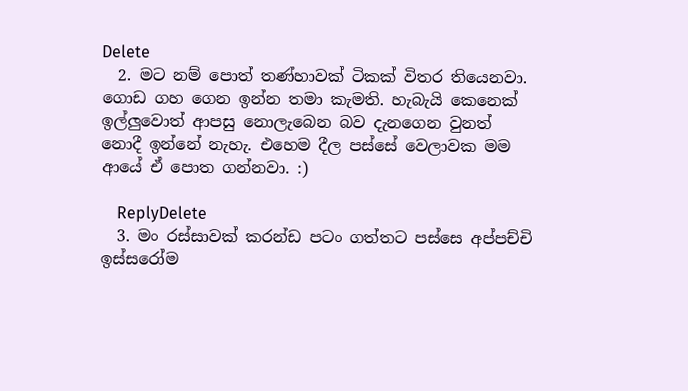Delete
  2. මට නම් පොත් තණ්හාවක් ටිකක් විතර තියෙනවා. ගොඩ ගහ ගෙන ඉන්න තමා කැමති. හැබැයි කෙනෙක් ඉල්ලුවොත් ආපසු නොලැබෙන බව දැනගෙන වුනත් නොදී ඉන්නේ නැහැ. එහෙම දීල පස්සේ වෙලාවක මම ආයේ ඒ පොත ගන්නවා. :)

    ReplyDelete
  3. මං රස්සාවක් කරන්ඩ පටං ගත්තට පස්සෙ අප්පච්චි ඉස්සරෝම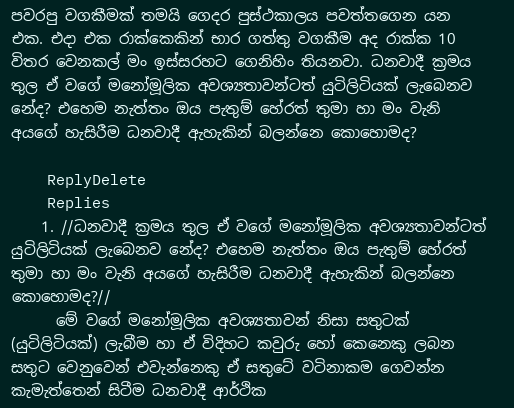පවරපු වගකීමක් තමයි ගෙදර පුස්ථකාලය පවත්තගෙන යන එක. එදා එක රාක්කෙකින් භාර ගත්තු වගකීම අද රාක්ක 10 විතර වෙනකල් මං ඉස්සරහට ගෙනිහිං තියනවා. ධනවාදී ක්‍රමය තුල ඒ වගේ මනෝමූලික අවශ්‍යතාවන්ටත් යුටිලිටියක් ලැබෙනව නේද? එහෙම නැත්තං ඔය පැතුම් හේරත් තුමා හා මං වැනි අයගේ හැසිරීම ධනවාදී ඇහැකින් බලන්නෙ කොහොමද?

    ReplyDelete
    Replies
    1. //ධනවාදී ක්‍රමය තුල ඒ වගේ මනෝමූලික අවශ්‍යතාවන්ටත් යුටිලිටියක් ලැබෙනව නේද? එහෙම නැත්තං ඔය පැතුම් හේරත් තුමා හා මං වැනි අයගේ හැසිරීම ධනවාදී ඇහැකින් බලන්නෙ කොහොමද?//
      මේ වගේ මනෝමූලික අවශ්‍යතාවන් නිසා සතුටක් (යුටිලිටියක්) ලැබීම හා ඒ විදිහට කවුරු හෝ කෙනෙකු ලබන සතුට වෙනුවෙන් එවැන්නෙකු ඒ සතුටේ වටිනාකම ගෙවන්න කැමැත්තෙන් සිටීම ධනවාදී ආර්ථික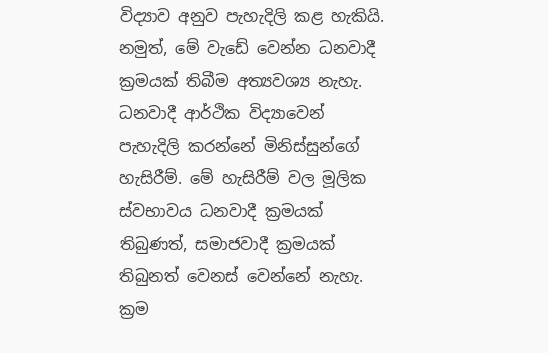විද්‍යාව අනුව පැහැදිලි කළ හැකියි. නමුත්, මේ වැඩේ වෙන්න ධනවාදී ක්‍රමයක් තිබීම අත්‍යවශ්‍ය නැහැ. ධනවාදී ආර්ථික විද්‍යාවෙන් පැහැදිලි කරන්නේ මිනිස්සුන්ගේ හැසිරීම්. මේ හැසිරීම් වල මූලික ස්වභාවය ධනවාදී ක්‍රමයක් තිබුණත්, සමාජවාදී ක්‍රමයක් තිබුනත් වෙනස් වෙන්නේ නැහැ. ක්‍රම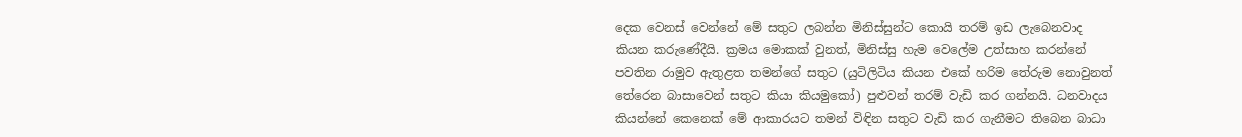දෙක වෙනස් වෙන්නේ මේ සතුට ලබන්න මිනිස්සුන්ට කොයි තරම් ඉඩ ලැබෙනවාද කියන කරුණේදීයි. ක්‍රමය මොකක් වුනත්, මිනිස්සු හැම වෙලේම උත්සාහ කරන්නේ පවතින රාමුව ඇතුළත තමන්ගේ සතුට (යුටිලිටිය කියන එකේ හරිම තේරුම නොවුනත් තේරෙන බාසාවෙන් සතුට කියා කියමුකෝ) පුළුවන් තරම් වැඩි කර ගන්නයි. ධනවාදය කියන්නේ කෙනෙක් මේ ආකාරයට තමන් විඳින සතුට වැඩි කර ගැනීමට තිබෙන බාධා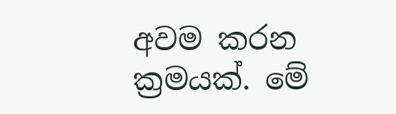අවම කරන ක්‍රමයක්. මේ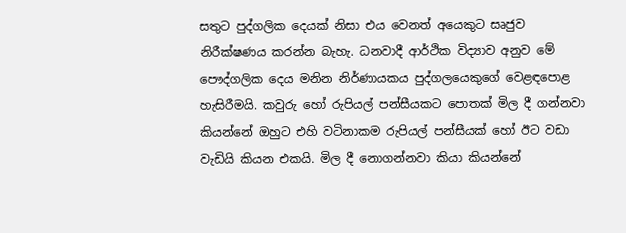සතුට පුද්ගලික දෙයක් නිසා එය වෙනත් අයෙකුට සෘජුව නිරීක්ෂණය කරන්න බැහැ. ධනවාදී ආර්ථික විද්‍යාව අනුව මේ පෞද්ගලික දෙය මනින නිර්ණායකය පුද්ගලයෙකුගේ වෙළඳපොළ හැසිරීමයි. කවුරු හෝ රුපියල් පන්සීයකට පොතක් මිල දී ගන්නවා කියන්නේ ඔහුට එහි වටිනාකම රුපියල් පන්සීයක් හෝ ඊට වඩා වැඩියි කියන එකයි. මිල දී නොගන්නවා කියා කියන්නේ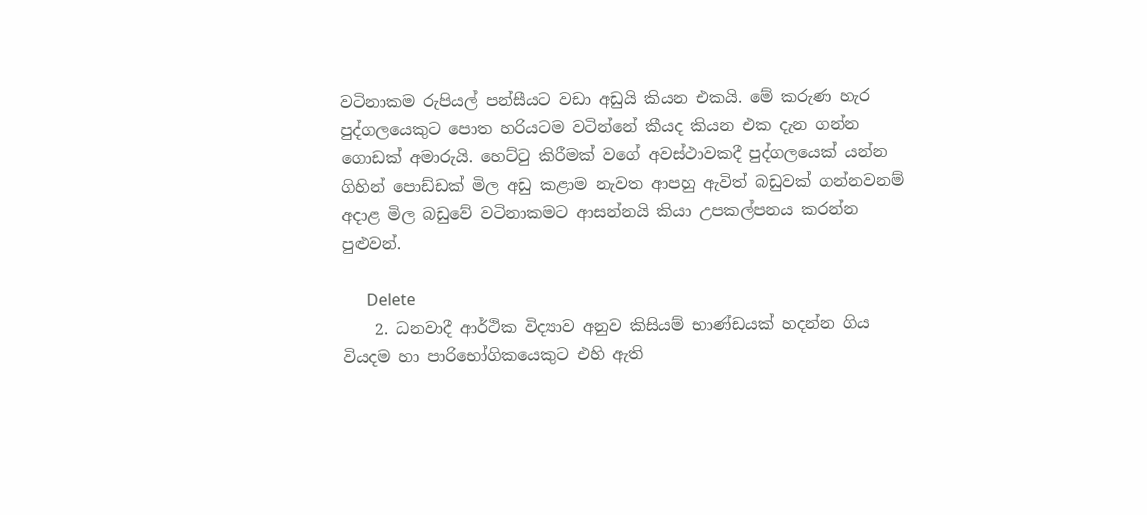වටිනාකම රුපියල් පන්සීයට වඩා අඩුයි කියන එකයි. මේ කරුණ හැර පුද්ගලයෙකුට පොත හරියටම වටින්නේ කීයද කියන එක දැන ගන්න ගොඩක් අමාරුයි. හෙට්ටු කිරීමක් වගේ අවස්ථාවකදී පුද්ගලයෙක් යන්න ගිහින් පොඩ්ඩක් මිල අඩු කළාම නැවත ආපහු ඇවිත් බඩුවක් ගන්නවනම් අදාළ මිල බඩුවේ වටිනාකමට ආසන්නයි කියා උපකල්පනය කරන්න පුළුවන්.

      Delete
    2. ධනවාදී ආර්ථික විද්‍යාව අනුව කිසියම් භාණ්ඩයක් හදන්න ගිය වියදම හා පාරිභෝගිකයෙකුට එහි ඇති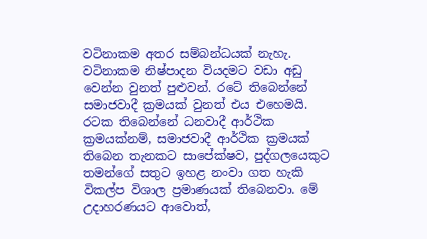වටිනාකම අතර සම්බන්ධයක් නැහැ. වටිනාකම නිෂ්පාදන වියදමට වඩා අඩු වෙන්න වුනත් පුළුවන්. රටේ තිබෙන්නේ සමාජවාදී ක්‍රමයක් වුනත් එය එහෙමයි. රටක තිබෙන්නේ ධනවාදී ආර්ථික ක්‍රමයක්නම්, සමාජවාදී ආර්ථික ක්‍රමයක් තිබෙන තැනකට සාපේක්ෂව, පුද්ගලයෙකුට තමන්ගේ සතුට ඉහළ නංවා ගත හැකි විකල්ප විශාල ප්‍රමාණයක් තිබෙනවා. මේ උදාහරණයට ආවොත්,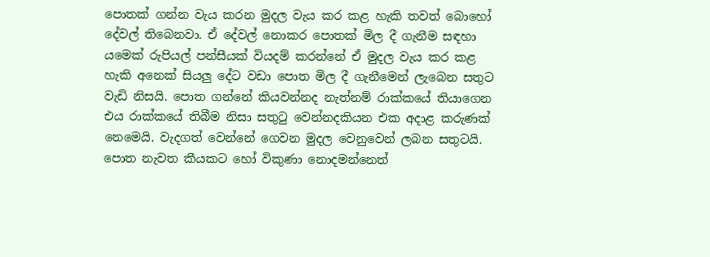පොතක් ගන්න වැය කරන මුදල වැය කර කළ හැකි තවත් බොහෝ දේවල් තිබෙනවා. ඒ දේවල් නොකර පොතක් මිල දී ගැනීම සඳහා යමෙක් රුපියල් පන්සීයක් වියදම් කරන්නේ ඒ මුදල වැය කර කළ හැකි අනෙක් සියලු දේට වඩා පොත මිල දී ගැනීමෙන් ලැබෙන සතුට වැඩි නිසයි. පොත ගන්නේ කියවන්නද නැත්නම් රාක්කයේ තියාගෙන එය රාක්කයේ තිබීම නිසා සතුටු වෙන්නදකියන එක අදාළ කරුණක් නෙමෙයි. වැදගත් වෙන්නේ ගෙවන මුදල වෙනුවෙන් ලබන සතුටයි. පොත නැවත කීයකට හෝ විකුණා නොදමන්නෙත්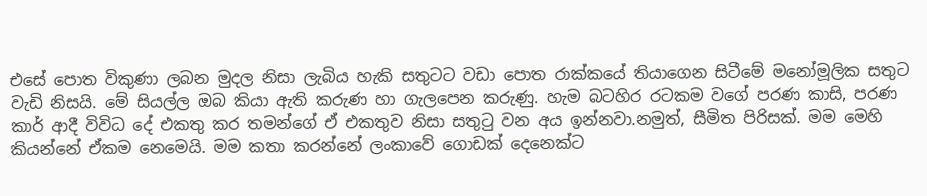එසේ පොත විකුණා ලබන මුදල නිසා ලැබිය හැකි සතුටට වඩා පොත රාක්කයේ තියාගෙන සිටීමේ මනෝමූලික සතුට වැඩි නිසයි. මේ සියල්ල ඔබ කියා ඇති කරුණ හා ගැලපෙන කරුණු. හැම බටහිර රටකම වගේ පරණ කාසි, පරණ කාර් ආදී විවිධ දේ එකතු කර තමන්ගේ ඒ එකතුව නිසා සතුටු වන අය ඉන්නවා.නමුත්, සීමිත පිරිසක්. මම මෙහි කියන්නේ ඒකම නෙමෙයි. මම කතා කරන්නේ ලංකාවේ ගොඩක් දෙනෙක්ට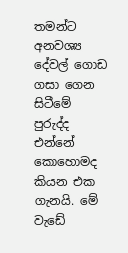තමන්ට අනවශ්‍ය දේවල් ගොඩ ගසා ගෙන සිටීමේ පුරුද්ද එන්නේ කොහොමද කියන එක ගැනයි. මේ වැඩේ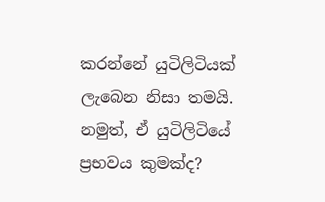කරන්නේ යුටිලිටියක් ලැබෙන නිසා තමයි. නමුත්, ඒ යුටිලිටියේ ප්‍රභවය කුමක්ද?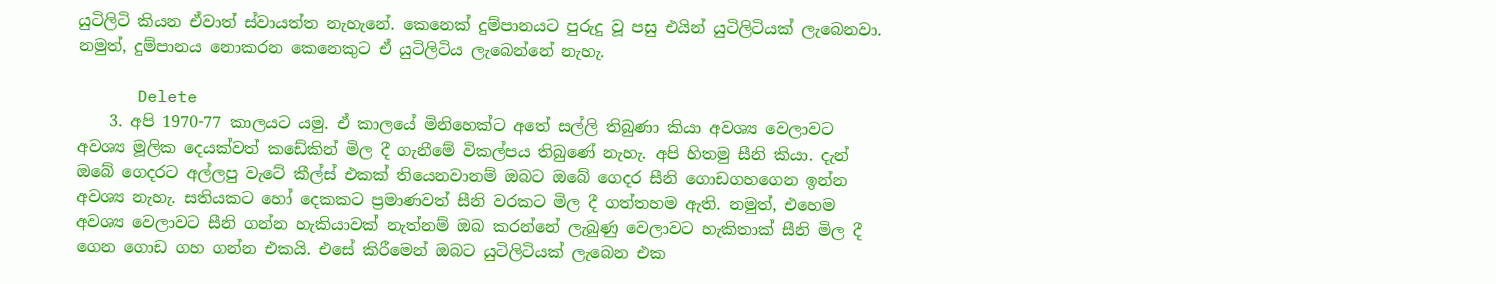යුටිලිටි කියන ඒවාත් ස්වායත්ත නැහැනේ. කෙනෙක් දුම්පානයට පුරුදු වූ පසු එයින් යුටිලිටියක් ලැබෙනවා. නමුත්, දුම්පානය නොකරන කෙනෙකුට ඒ යුටිලිටිය ලැබෙන්නේ නැහැ.

      Delete
    3. අපි 1970-77 කාලයට යමු. ඒ කාලයේ මිනිහෙක්ට අතේ සල්ලි තිබුණා කියා අවශ්‍ය වෙලාවට අවශ්‍ය මූලික දෙයක්වත් කඩේකින් මිල දී ගැනීමේ විකල්පය තිබුණේ නැහැ. අපි හිතමු සීනි කියා. දැන් ඔබේ ගෙදරට අල්ලපු වැටේ කීල්ස් එකක් තියෙනවානම් ඔබට ඔබේ ගෙදර සීනි ගොඩගහගෙන ඉන්න අවශ්‍ය නැහැ. සතියකට හෝ දෙකකට ප්‍රමාණවත් සීනි වරකට මිල දී ගත්තහම ඇති. නමුත්, එහෙම අවශ්‍ය වෙලාවට සීනි ගන්න හැකියාවක් නැත්නම් ඔබ කරන්නේ ලැබුණු වෙලාවට හැකිතාක් සීනි මිල දී ගෙන ගොඩ ගහ ගන්න එකයි. එසේ කිරීමෙන් ඔබට යුටිලිටියක් ලැබෙන එක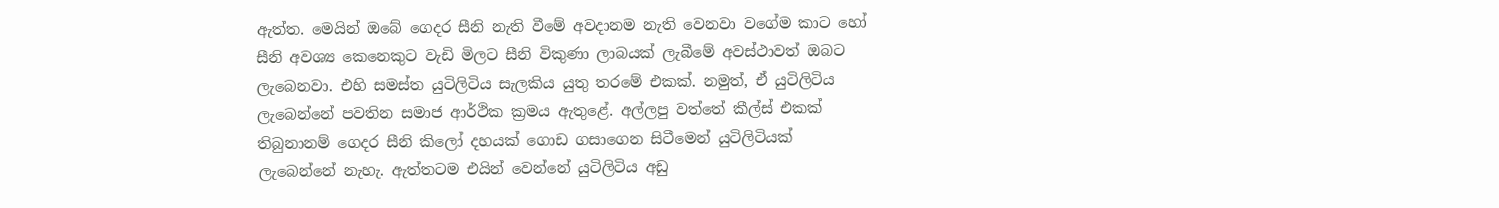ඇත්ත. මෙයින් ඔබේ ගෙදර සීනි නැති වීමේ අවදානම නැති වෙනවා වගේම කාට හෝ සීනි අවශ්‍ය කෙනෙකුට වැඩි මිලට සීනි විකුණා ලාබයක් ලැබීමේ අවස්ථාවත් ඔබට ලැබෙනවා. එහි සමස්ත යුටිලිටිය සැලකිය යුතු තරමේ එකක්. නමුත්, ඒ යුටිලිටිය ලැබෙන්නේ පවතින සමාජ ආර්ථික ක්‍රමය ඇතුළේ. අල්ලපු වත්තේ කීල්ස් එකක් තිබුනානම් ගෙදර සීනි කිලෝ දහයක් ගොඩ ගසාගෙන සිටීමෙන් යුටිලිටියක් ලැබෙන්නේ නැහැ. ඇත්තටම එයින් වෙන්නේ යුටිලිටිය අඩු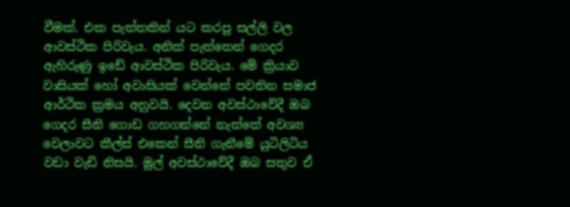වීමක්. එක පැත්තකින් යට කරපු සල්ලි වල ආවස්ථික පිරිවැය. අනික් පැත්තෙන් ගෙදර ඇහිරුණු ඉඩේ ආවස්ථික පිරිවැය. මේ ක්‍රියාව වාසියක් හෝ අවාසියක් වෙන්නේ පවතින සමාජ ආර්ථික ක්‍රමය අනුවයි. දෙවන අවස්ථාවේදී ඔබ ගෙදර සීනි ගොඩ ගහගන්නේ නැත්තේ අවශ්‍ය වෙලාවට කීල්ස් එකෙන් සීනි ගැනීමේ යුටිලිටිය වඩා වැඩි නිසයි. මුල් අවස්ථාවේදී ඔබ සතුව ඒ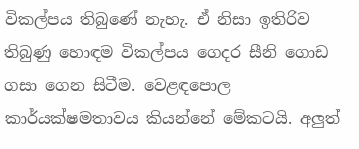විකල්පය තිබුණේ නැහැ. ඒ නිසා ඉතිරිව තිබුණු හොඳම විකල්පය ගෙදර සීනි ගොඩ ගසා ගෙන සිටීම. වෙළඳපොල කාර්යක්ෂමතාවය කියන්නේ මේකටයි. අලුත්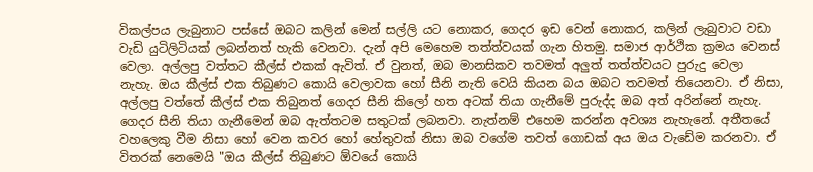විකල්පය ලැබුනාට පස්සේ ඔබට කලින් මෙන් සල්ලි යට නොකර, ගෙදර ඉඩ වෙන් නොකර, කලින් ලැබුවාට වඩා වැඩි යුටිලිටියක් ලබන්නත් හැකි වෙනවා. දැන් අපි මෙහෙම තත්ත්වයක් ගැන හිතමු. සමාජ ආර්ථික ක්‍රමය වෙනස් වෙලා. අල්ලපු වත්තට කීල්ස් එකක් ඇවිත්. ඒ වුනත්, ඔබ මානසිකව තවමත් අලුත් තත්ත්වයට පුරුදු වෙලා නැහැ. ඔය කීල්ස් එක තිබුණට කොයි වෙලාවක හෝ සීනි නැති වෙයි කියන බය ඔබට තවමත් තියෙනවා. ඒ නිසා, අල්ලපු වත්තේ කීල්ස් එක තිබුනත් ගෙදර සීනි කිලෝ හත අටක් තියා ගැනීමේ පුරුද්ද ඔබ අත් අරින්නේ නැහැ. ගෙදර සීනි තියා ගැනීමෙන් ඔබ ඇත්තටම සතුටක් ලබනවා. නැත්නම් එහෙම කරන්න අවශ්‍ය නැහැනේ. අතීතයේ වහලෙකු වීම නිසා හෝ වෙන කවර හෝ හේතුවක් නිසා ඔබ වගේම තවත් ගොඩක් අය ඔය වැඩේම කරනවා. ඒ විතරක් නෙමෙයි "ඔය කීල්ස් තිබුණට ඕවයේ කොයි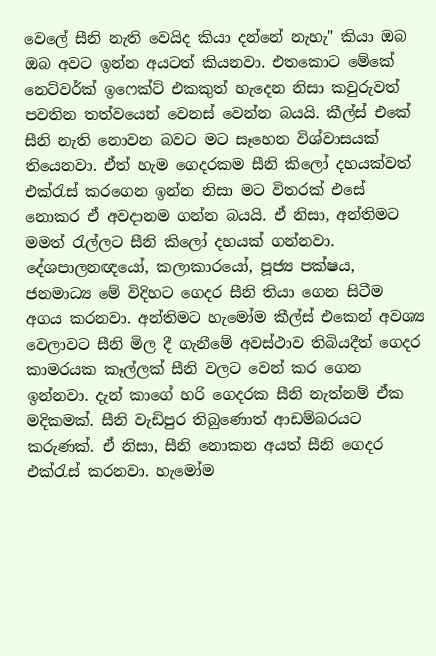වෙලේ සීනි නැති වෙයිද කියා දන්නේ නැහැ" කියා ඔබ ඔබ අවට ඉන්න අයටත් කියනවා. එතකොට මේකේ නෙට්වර්ක් ඉෆෙක්ට් එකකුත් හැදෙන නිසා කවුරුවත් පවතින තත්වයෙන් වෙනස් වෙන්න බයයි. කීල්ස් එකේ සීනි නැති නොවන බවට මට සෑහෙන විශ්වාසයක් තියෙනවා. ඒත් හැම ගෙදරකම සීනි කිලෝ දහයක්වත් එක්රැස් කරගෙන ඉන්න නිසා මට විතරක් එසේ නොකර ඒ අවදානම ගන්න බයයි. ඒ නිසා, අන්තිමට මමත් රැල්ලට සීනි කිලෝ දහයක් ගන්නවා. දේශපාලනඥයෝ, කලාකාරයෝ, පූජ්‍ය පක්ෂය, ජනමාධ්‍ය මේ විදිහට ගෙදර සීනි තියා ගෙන සිටීම අගය කරනවා. අන්තිමට හැමෝම කීල්ස් එකෙන් අවශ්‍ය වෙලාවට සීනි මිල දී ගැනීමේ අවස්ථාව තිබියදීත් ගෙදර කාමරයක කෑල්ලක් සීනි වලට වෙන් කර ගෙන ඉන්නවා. දැන් කාගේ හරි ගෙදරක සීනි නැත්නම් ඒක මදිකමක්. සීනි වැඩිපුර තිබුණොත් ආඩම්බරයට කරුණක්. ඒ නිසා, සීනි නොකන අයත් සීනි ගෙදර එක්රැස් කරනවා. හැමෝම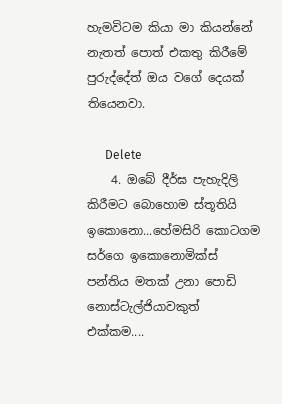හැමවිටම කියා මා කියන්නේ නැතත් පොත් එකතු කිරීමේ පුරුද්දේත් ඔය වගේ දෙයක් තියෙනවා.

      Delete
    4. ඔබේ දීර්ඝ පැහැදිලි කිරීමට බොහොම ස්තූතියි ඉකොනො...හේමසිරි කොටගම සර්ගෙ ඉකොනොමික්ස් පන්තිය මතක් උනා පොඩි නොස්ටැල්ජියාවකුත් එක්කම....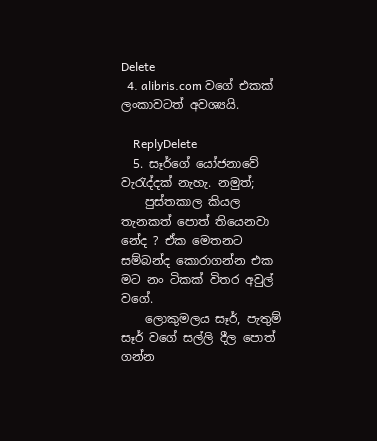Delete
  4. alibris.com වගේ එකක් ලංකාවටත් අවශ්‍යයි.

    ReplyDelete
  5. සෑර්ගේ යෝජනාවේ වැරැද්දක් නැහැ. නමුත්;
    පුස්තකාල කියල තැනකත් පොත් තියෙනවා නේද ? ඒක මෙතනට සම්බන්ද කොරාගන්න එක මට නං ටිකක් විතර අවුල් වගේ.
    ලොකුමලය සෑර්, පැතුම් සෑර් වගේ සල්ලි දීල පොත් ගන්න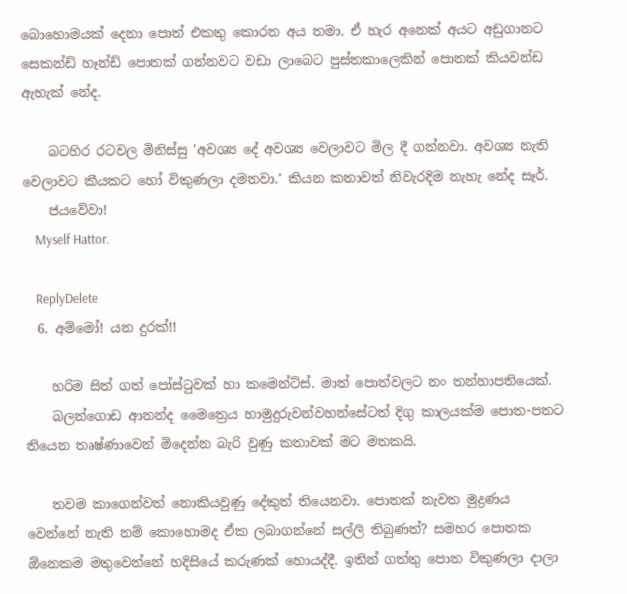බොහොමයක් දෙනා පොත් එකතු කොරන අය තමා. ඒ හැර අනෙක් අයට අඩුගානට සෙකන්ඩ් හෑන්ඩ් පොතක් ගන්නවට වඩා ලාබෙට පුස්තකාලෙකින් පොතක් කියවන්ඩ ඇහැක් නේද.

    බටහිර රටවල මිනිස්සු 'අවශ්‍ය දේ අවශ්‍ය වෙලාවට මිල දී ගන්නවා. අවශ්‍ය නැති වෙලාවට කීයකට හෝ විකුණලා දමනවා.' කියන කතාවත් නිවැරදිම නැහැ නේද සෑර්.
    ජයවේවා!
    Myself Hattor.

    ReplyDelete
  6. අම්මෝ! යන දුරක්!!

    හරිම සිත් ගත් පෝස්ටුවක් හා කමෙන්ට්ස්. මාත් පොත්වලට නං තන්හාපතියෙක්.
    බලන්ගොඩ ආනන්ද මෛත්‍රෙය හාමුදුරුවන්වහන්සේටත් දිගු කාලයක්ම පොත-පතට තියෙන තෘෂ්ණාවෙන් මිදෙන්න බැරි වුණු කතාවක් මට මතකයි.

    තවම කාගෙන්වත් නොකියවුණු දේකුත් තියෙනවා. පොතක් නැවත මුද්‍රණය වෙන්නේ නැති නම් කොහොමද ඒක ලබාගන්නේ සල්ලි තිබුණත්? සමහර පොතක ඕනෙකම මතුවෙන්නේ හදිසියේ කරුණක් හොයද්දී. ඉතින් ගත්තු පොත විකුණලා දාලා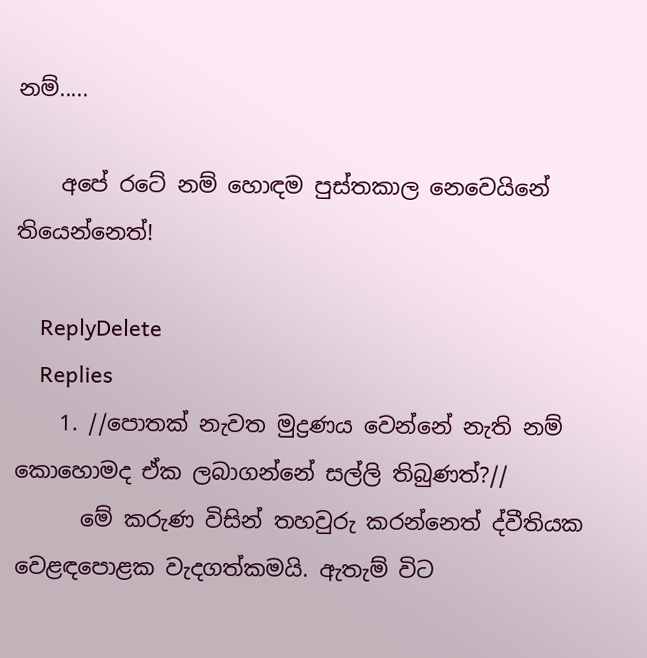නම්.....

    අපේ රටේ නම් හොඳම පුස්තකාල නෙවෙයිනේ තියෙන්නෙත්!

    ReplyDelete
    Replies
    1. //පොතක් නැවත මුද්‍රණය වෙන්නේ නැති නම් කොහොමද ඒක ලබාගන්නේ සල්ලි තිබුණත්?//
      මේ කරුණ විසින් තහවුරු කරන්නෙත් ද්වීතියක වෙළඳපොළක වැදගත්කමයි. ඇතැම් විට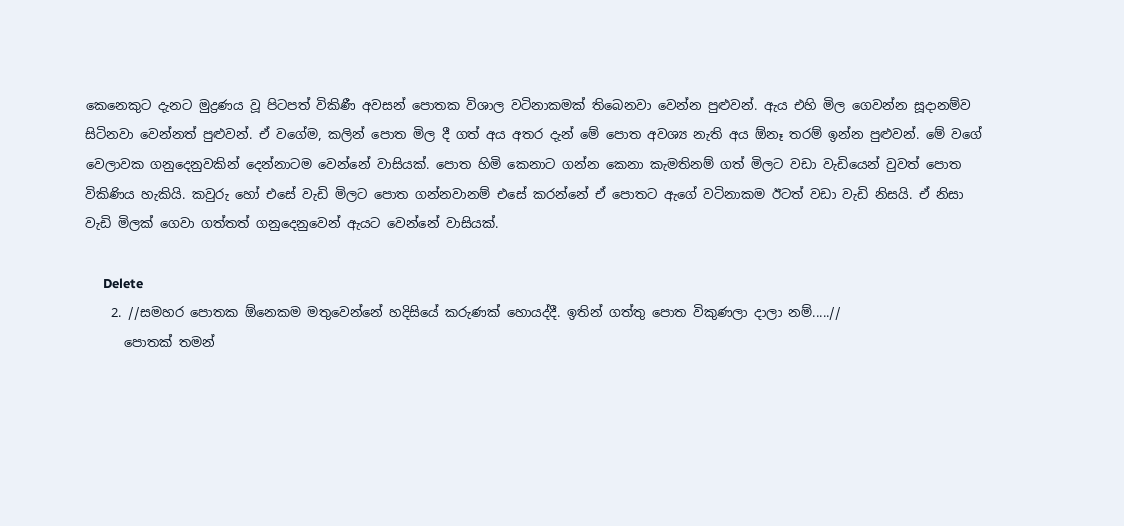කෙනෙකුට දැනට මුද්‍රණය වූ පිටපත් විකිණී අවසන් පොතක විශාල වටිනාකමක් තිබෙනවා වෙන්න පුළුවන්. ඇය එහි මිල ගෙවන්න සූදානම්ව සිටිනවා වෙන්නත් පුළුවන්. ඒ වගේම, කලින් පොත මිල දී ගත් අය අතර දැන් මේ පොත අවශ්‍ය නැති අය ඕනෑ තරම් ඉන්න පුළුවන්. මේ වගේ වෙලාවක ගනුදෙනුවකින් දෙන්නාටම වෙන්නේ වාසියක්. පොත හිමි කෙනාට ගන්න කෙනා කැමතිනම් ගත් මිලට වඩා වැඩියෙන් වුවත් පොත විකිණිය හැකියි. කවුරු හෝ එසේ වැඩි මිලට පොත ගන්නවානම් එසේ කරන්නේ ඒ පොතට ඇගේ වටිනාකම ඊටත් වඩා වැඩි නිසයි. ඒ නිසා වැඩි මිලක් ගෙවා ගත්තත් ගනුදෙනුවෙන් ඇයට වෙන්නේ වාසියක්.

      Delete
    2. //සමහර පොතක ඕනෙකම මතුවෙන්නේ හදිසියේ කරුණක් හොයද්දී. ඉතින් ගත්තු පොත විකුණලා දාලා නම්.....//
      පොතක් තමන්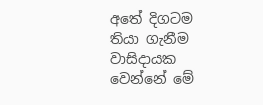අතේ දිගටම තියා ගැනීම වාසිදායක වෙන්නේ මේ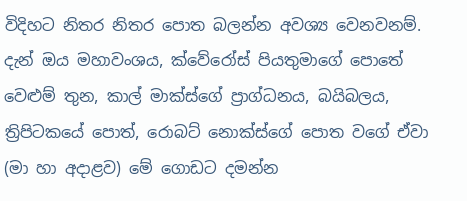විදිහට නිතර නිතර පොත බලන්න අවශ්‍ය වෙනවනම්. දැන් ඔය මහාවංශය, ක්වේරෝස් පියතුමාගේ පොතේ වෙළුම් තුන, කාල් මාක්ස්ගේ ප්‍රාග්ධනය, බයිබලය, ත්‍රිපිටකයේ පොත්, රොබට් නොක්ස්ගේ පොත වගේ ඒවා (මා හා අදාළව) මේ ගොඩට දමන්න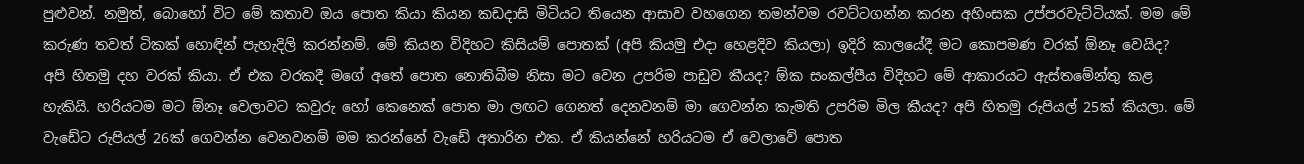පුළුවන්. නමුත්, බොහෝ විට මේ කතාව ඔය පොත කියා කියන කඩදාසි මිටියට තියෙන ආසාව වහගෙන තමන්වම රවට්ටගන්න කරන අහිංසක උප්පරවැට්ටියක්. මම මේ කරුණ තවත් ටිකක් හොඳින් පැහැදිලි කරන්නම්. මේ කියන විදිහට කිසියම් පොතක් (අපි කියමු එදා හෙළදිව කියලා) ඉදිරි කාලයේදී මට කොපමණ වරක් ඕනෑ වෙයිද? අපි හිතමු දහ වරක් කියා. ඒ එක වරකදී මගේ අතේ පොත නොතිබීම නිසා මට වෙන උපරිම පාඩුව කීයද? ඕක සංකල්පීය විදිහට මේ ආකාරයට ඇස්තමේන්තු කළ හැකියි. හරියටම මට ඕනෑ වෙලාවට කවුරු හෝ කෙනෙක් පොත මා ලඟට ගෙනත් දෙනවනම් මා ගෙවන්න කැමති උපරිම මිල කීයද? අපි හිතමු රුපියල් 25ක් කියලා. මේ වැඩේට රුපියල් 26ක් ගෙවන්න වෙනවනම් මම කරන්නේ වැඩේ අතාරින එක. ඒ කියන්නේ හරියටම ඒ වෙලාවේ පොත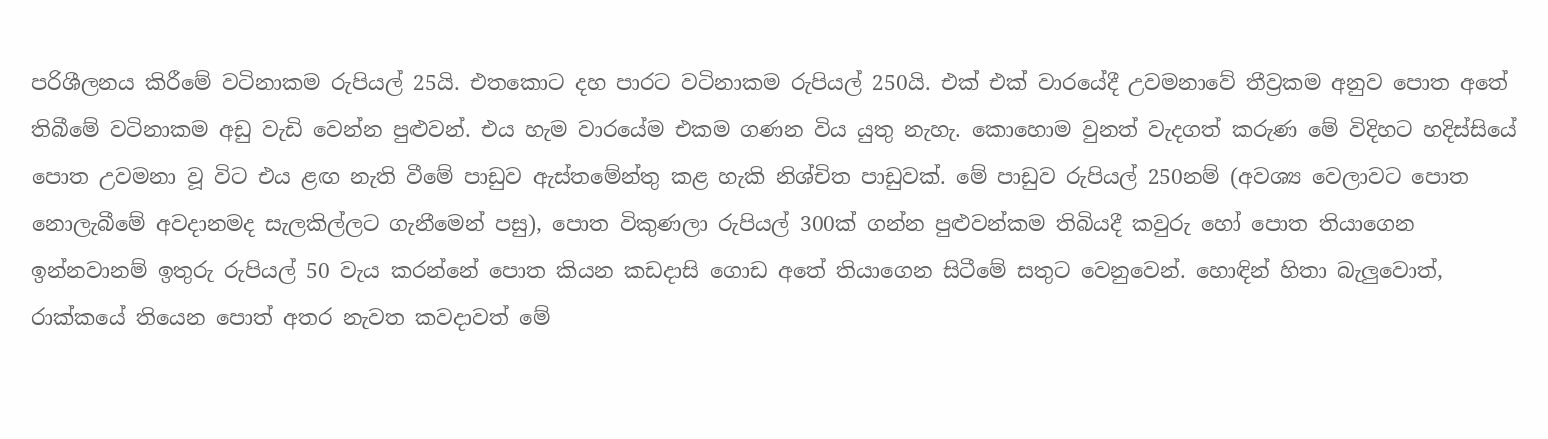පරිශීලනය කිරීමේ වටිනාකම රුපියල් 25යි. එතකොට දහ පාරට වටිනාකම රුපියල් 250යි. එක් එක් වාරයේදී උවමනාවේ තීව්‍රකම අනුව පොත අතේ තිබීමේ වටිනාකම අඩු වැඩි වෙන්න පුළුවන්. එය හැම වාරයේම එකම ගණන විය යුතු නැහැ. කොහොම වුනත් වැදගත් කරුණ මේ විදිහට හදිස්සියේ පොත උවමනා වූ විට එය ළඟ නැති වීමේ පාඩුව ඇස්තමේන්තු කළ හැකි නිශ්චිත පාඩුවක්. මේ පාඩුව රුපියල් 250නම් (අවශ්‍ය වෙලාවට පොත නොලැබීමේ අවදානමද සැලකිල්ලට ගැනීමෙන් පසු), පොත විකුණලා රුපියල් 300ක් ගන්න පුළුවන්කම තිබියදී කවුරු හෝ පොත තියාගෙන ඉන්නවානම් ඉතුරු රුපියල් 50 වැය කරන්නේ පොත කියන කඩදාසි ගොඩ අතේ තියාගෙන සිටීමේ සතුට වෙනුවෙන්. හොඳින් හිතා බැලුවොත්, රාක්කයේ තියෙන පොත් අතර නැවත කවදාවත් මේ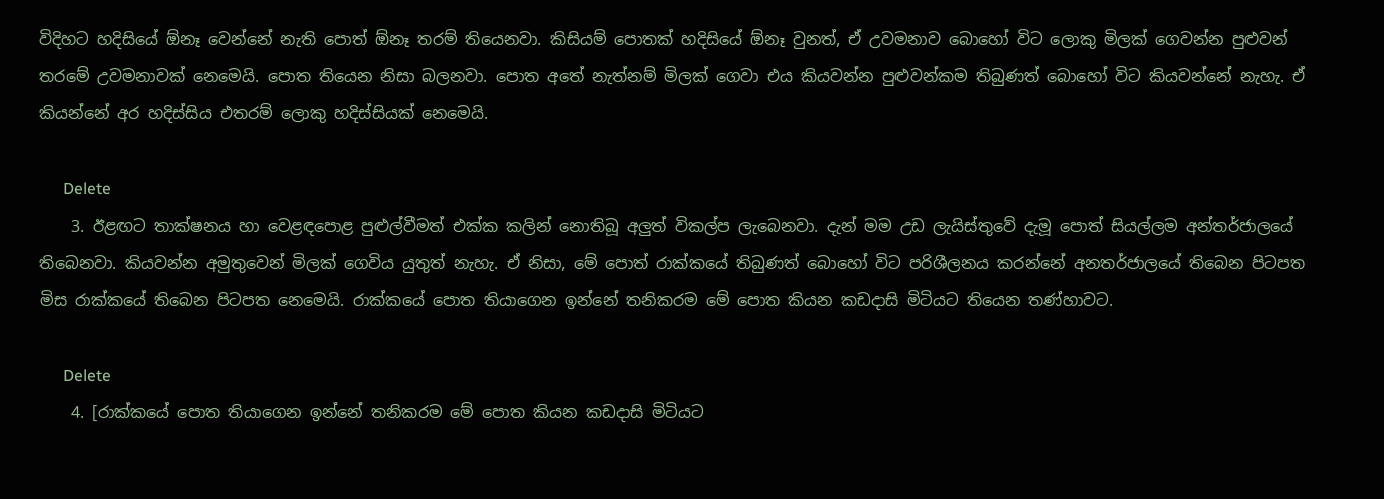විදිහට හදිසියේ ඕනෑ වෙන්නේ නැති පොත් ඕනෑ තරම් තියෙනවා. කිසියම් පොතක් හදිසියේ ඕනෑ වුනත්, ඒ උවමනාව බොහෝ විට ලොකු මිලක් ගෙවන්න පුළුවන් තරමේ උවමනාවක් නෙමෙයි. පොත තියෙන නිසා බලනවා. පොත අතේ නැත්නම් මිලක් ගෙවා එය කියවන්න පුළුවන්කම තිබුණත් බොහෝ විට කියවන්නේ නැහැ. ඒ කියන්නේ අර හදිස්සිය එතරම් ලොකු හදිස්සියක් නෙමෙයි.

      Delete
    3. ඊළඟට තාක්ෂනය හා වෙළඳපොළ පුළුල්වීමත් එක්ක කලින් නොතිබූ අලුත් විකල්ප ලැබෙනවා. දැන් මම උඩ ලැයිස්තුවේ දැමූ පොත් සියල්ලම අන්තර්ජාලයේ තිබෙනවා. කියවන්න අමුතුවෙන් මිලක් ගෙවිය යුතුත් නැහැ. ඒ නිසා, මේ පොත් රාක්කයේ තිබුණත් බොහෝ විට පරිශීලනය කරන්නේ අනතර්ජාලයේ තිබෙන පිටපත මිස රාක්කයේ තිබෙන පිටපත නෙමෙයි. රාක්කයේ පොත තියාගෙන ඉන්නේ තනිකරම මේ පොත කියන කඩදාසි මිටියට තියෙන තණ්හාවට.

      Delete
    4. [රාක්කයේ පොත තියාගෙන ඉන්නේ තනිකරම මේ පොත කියන කඩදාසි මිටියට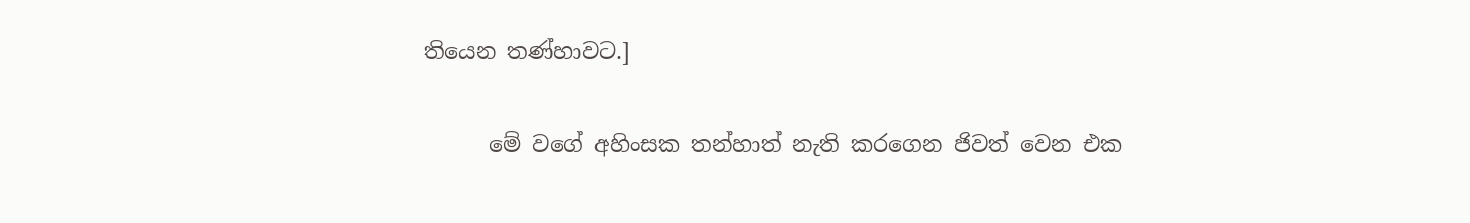තියෙන තණ්හාවට.]

      මේ වගේ අහිංසක තන්හාත් නැති කරගෙන ජිවත් වෙන එක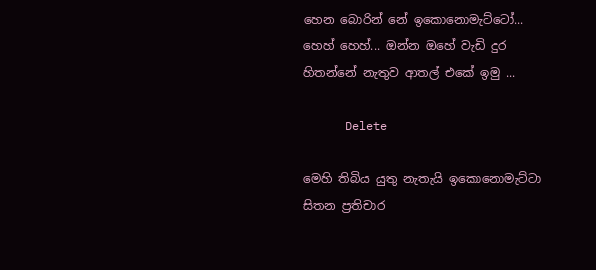හෙන බොරින් නේ ඉකොනොමැට්ටෝ... හෙහ් හෙහ්... ඔන්න ඔහේ වැඩි දුර හිතන්නේ නැතුව ආතල් එකේ ඉමු ...

      Delete

මෙහි තිබිය යුතු නැතැයි ඉකොනොමැට්ටා සිතන ප්‍රතිචාර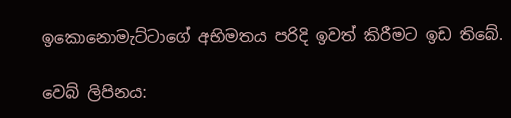ඉකොනොමැට්ටාගේ අභිමතය පරිදි ඉවත් කිරීමට ඉඩ තිබේ.

වෙබ් ලිපිනය: